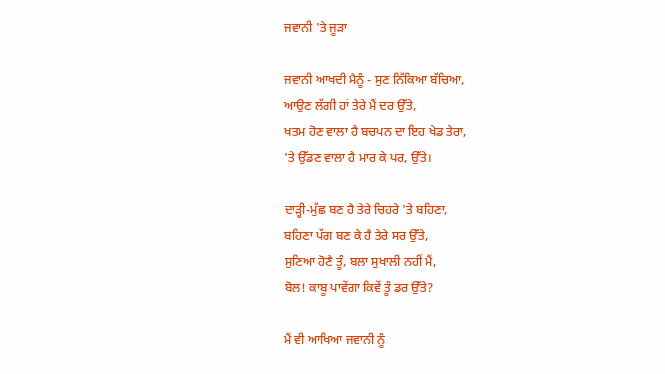ਜਵਾਨੀ 'ਤੇ ਜੂੜਾ

ਜਵਾਨੀ ਆਖਦੀ ਮੈਨੂੰ - ਸੁਣ ਨਿੱਕਿਆ ਬੱਚਿਆ,
ਆਉਣ ਲੱਗੀ ਹਾਂ ਤੇਰੇ ਮੈਂ ਦਰ ਉੱਤੇ,
ਖਤਮ ਹੋਣ ਵਾਲਾ ਹੈ ਬਚਪਨ ਦਾ ਇਹ ਖੇਡ ਤੇਰਾ,
'ਤੇ ਉੱਡਣ ਵਾਲਾ ਹੈ ਮਾਰ ਕੇ ਪਰ, ਉੱਤੇ।

ਦਾੜ੍ਹੀ-ਮੁੱਛ ਬਣ ਹੈ ਤੇਰੇ ਚਿਹਰੇ 'ਤੇ ਬਹਿਣਾ,
ਬਹਿਣਾ ਪੱਗ ਬਣ ਕੇ ਹੈ ਤੇਰੇ ਸਰ ਉੱਤੇ,
ਸੁਣਿਆ ਹੋਣੈ ਤੂੰ, ਬਲਾ ਸੁਖਾਲੀ ਨਹੀਂ ਮੈਂ,
ਬੋਲ! ਕਾਬੂ ਪਾਵੇਂਗਾ ਕਿਵੇਂ ਤੂੰ ਡਰ ਉੱਤੇ?

ਮੈਂ ਵੀ ਆਖਿਆ ਜਵਾਨੀ ਨੂੰ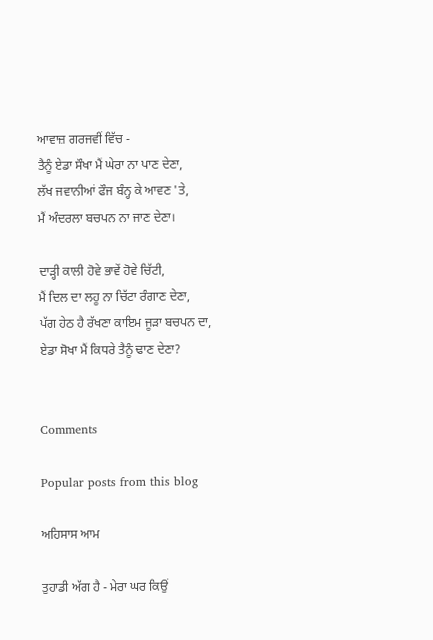ਆਵਾਜ਼ ਗਰਜਵੀਂ ਵਿੱਚ -
ਤੈਨੂੰ ਏਡਾ ਸੌਖਾ ਮੈਂ ਘੇਰਾ ਨਾ ਪਾਣ ਦੇਣਾ,
ਲੱਖ ਜਵਾਨੀਆਂ ਫੌਜ ਬੰਨ੍ਹ ਕੇ ਆਵਣ 'ਤੇ,
ਮੈਂ ਅੰਦਰਲਾ ਬਚਪਨ ਨਾ ਜਾਣ ਦੇਣਾ।

ਦਾੜ੍ਹੀ ਕਾਲੀ ਹੋਵੇ ਭਾਵੇਂ ਹੋਵੇ ਚਿੱਟੀ,
ਮੈਂ ਦਿਲ ਦਾ ਲਹੂ ਨਾ ਚਿੱਟਾ ਰੰਗਾਣ ਦੇਣਾ,
ਪੱਗ ਹੇਠ ਹੈ ਰੱਖਣਾ ਕਾਇਮ ਜੂੜਾ ਬਚਪਨ ਦਾ,
ਏਡਾ ਸੋਖਾ ਮੈਂ ਕਿਧਰੇ ਤੈਨੂੰ ਢਾਣ ਦੇਣਾ?


Comments

Popular posts from this blog

ਅਹਿਸਾਸ ਆਮ

ਤੁਹਾਡੀ ਅੱਗ ਹੈ - ਮੇਰਾ ਘਰ ਕਿਉਂ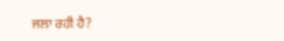ਜਲਾ ਰਹੀ ਹੈ?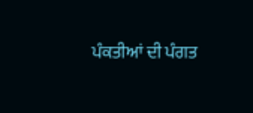ਪੰਕਤੀਆਂ ਦੀ ਪੰਗਤ